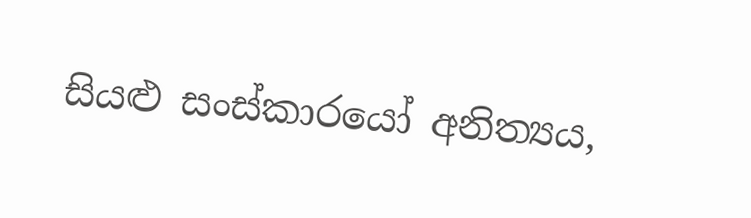සියළු සංස්කාරයෝ අනිත්‍යය,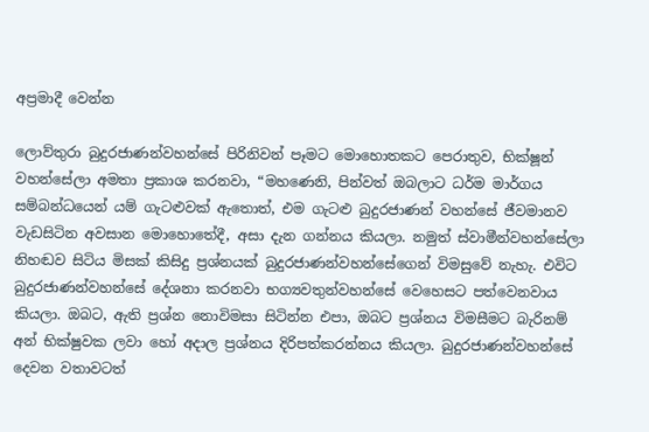අප්‍රමාදී වෙන්න

ලොව්තුරා බුදුරජාණන්වහන්සේ පිරිනිවන් පෑමට මොහොතකට පෙරාතුව, භික්ෂූන් වහන්සේලා අමතා ප්‍රකාශ කරනවා, “මහණෙනි, පින්වත් ඔබලාට ධර්ම මාර්ගය සම්බන්ධයෙන් යම් ගැටළුවක් ඇතොත්, එම ගැටළු බුදුරජාණන් වහන්සේ ජීවමානව වැඩසිටින අවසාන මොහොතේදී, අසා දැන ගන්නය කියලා. නමුත් ස්වාමීන්වහන්සේලා නිහඬව සිටිය මිසක් කිසිදු ප්‍රශ්නයක් බුදුරජාණන්වහන්සේගෙන් විමසුවේ නැහැ. එවිට බුදුරජාණන්වහන්සේ දේශනා කරනවා භග්‍යවතුන්වහන්සේ වෙහෙසට පත්වෙනවාය කියලා. ඔබට, ඇති ප්‍රශ්න නොවිමසා සිටින්න එපා, ඔබට ප්‍රශ්නය විමසීමට බැරිනම් අන් භික්ෂුවක ලවා හෝ අදාල ප්‍රශ්නය දිරිපත්කරන්නය කියලා. බුදුරජාණන්වහන්සේ දෙවන වතාවටත්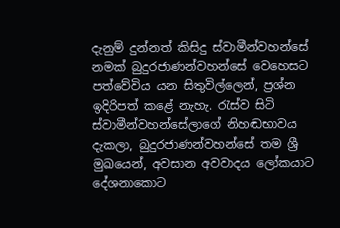දැනුම් දුන්නත් කිසිදු ස්වාමීන්වහන්සේ නමක් බුදුරජාණන්වහන්සේ වෙහෙසට පත්වේවිය යන සිතුවිල්ලෙන්, ප්‍රශ්න ඉදිරිපත් කළේ නැහැ. රැස්ව සිටි ස්වාමීන්වහන්සේලාගේ නිහඬභාවය දැකලා, බුදුරජාණන්වහන්සේ තම ශ්‍රී මුඛයෙන්, අවසාන අවවාදය ලෝකයාට දේශනාකොට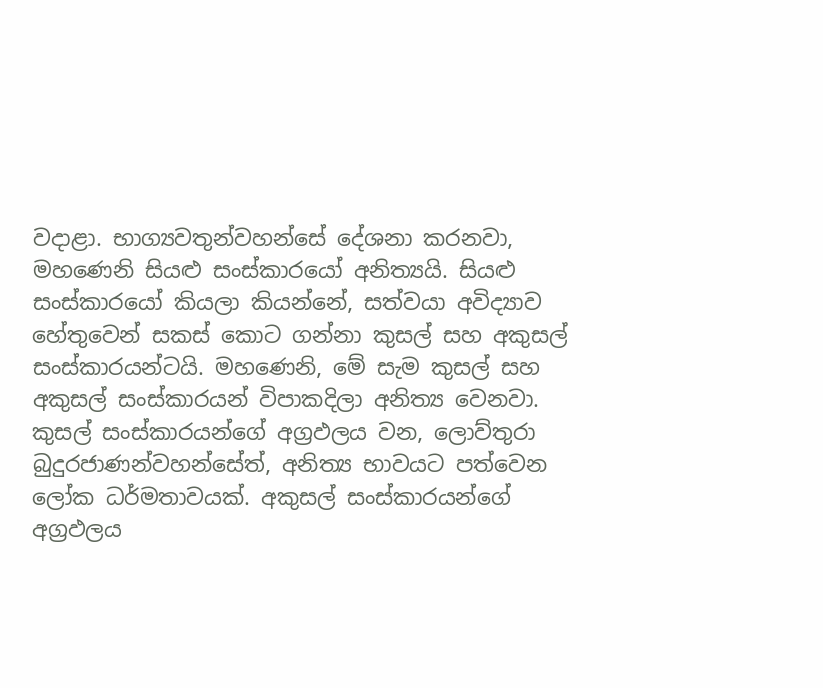වදාළා. භාග්‍යවතුන්වහන්සේ දේශනා කරනවා, මහණෙනි සියළු සංස්කාරයෝ අනිත්‍යයි. සියළු සංස්කාරයෝ කියලා කියන්නේ, සත්වයා අවිද්‍යාව හේතුවෙන් සකස් කොට ගන්නා කුසල් සහ අකුසල් සංස්කාරයන්ටයි. මහණෙනි, මේ සැම කුසල් සහ අකුසල් සංස්කාරයන් විපාකදිලා අනිත්‍ය වෙනවා. කුසල් සංස්කාරයන්ගේ අග්‍රඵලය වන, ලොව්තුරා බුදුරජාණන්වහන්සේත්, අනිත්‍ය භාවයට පත්වෙන ලෝක ධර්මතාවයක්. අකුසල් සංස්කාරයන්ගේ අග්‍රඵලය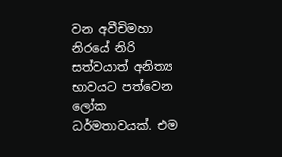වන අවීචිමහා නිරයේ නිරි සත්වයාත් අනිත්‍ය භාවයට පත්වෙන ලෝක ධර්මතාවයක්. එම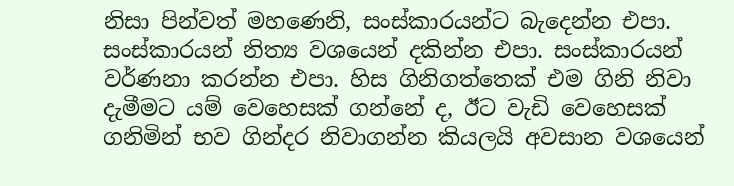නිසා පින්වත් මහණෙනි, සංස්කාරයන්ට බැදෙන්න එපා. සංස්කාරයන් නිත්‍ය වශයෙන් දකින්න එපා. සංස්කාරයන් වර්ණනා කරන්න එපා. හිස ගිනිගත්තෙක් එම ගිනි නිවා දැමීමට යම් වෙහෙසක් ගන්නේ ද, ඊට වැඩි වෙහෙසක් ගනිමින් භව ගින්දර නිවාගන්න කියලයි අවසාන වශයෙන්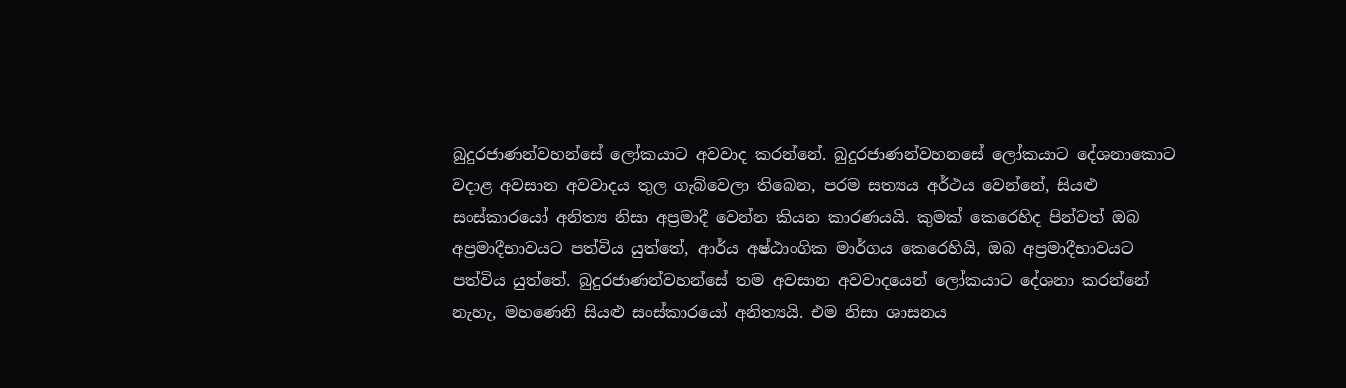බුදුරජාණන්වහන්සේ ලෝකයාට අවවාද කරන්නේ. බුදුරජාණන්වහනසේ ලෝකයාට දේශනාකොට වදාළ අවසාන අවවාදය තුල ගැබ්වෙලා තිබෙන, පරම සත්‍යය අර්ථය වෙන්නේ, සියළු සංස්කාරයෝ අනිත්‍ය නිසා අප්‍රමාදී වෙන්න කියන කාරණයයි. කුමක් කෙරෙහිද පින්වත් ඔබ අප්‍රමාදීභාවයට පත්විය යුත්තේ, ආර්ය අෂ්ඨාංගික මාර්ගය කෙරෙහියි, ඔබ අප්‍රමාදීභාවයට පත්විය යුත්තේ. බුදුරජාණන්වහන්සේ තම අවසාන අවවාදයෙන් ලෝකයාට දේශනා කරන්නේ නැහැ, මහණෙනි සියළු සංස්කාරයෝ අනිත්‍යයි. එම නිසා ශාසනය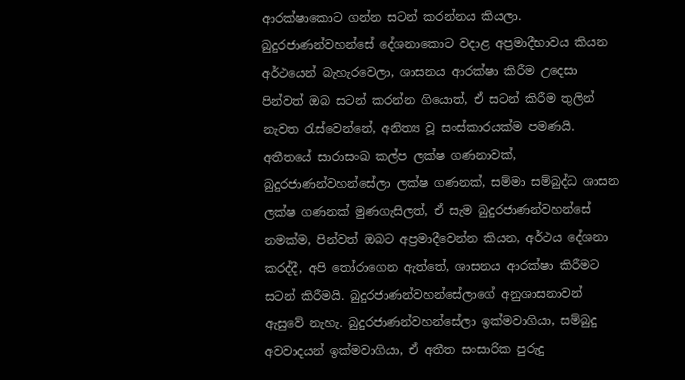ආරක්ෂාකොට ගන්න සටන් කරන්නය කියලා. බුදුරජාණන්වහන්සේ දේශනාකොට වදාළ අප්‍රමාදීභාවය කියන අර්ථයෙන් බැහැරවෙලා, ශාසනය ආරක්ෂා කිරීම උදෙසා පින්වත් ඔබ සටන් කරන්න ගියොත්, ඒ සටන් කිරීම තුලින් නැවත රැස්වෙන්නේ, අනිත්‍ය වූ සංස්කාරයක්ම පමණයි. අතීතයේ සාරාසංඛ කල්ප ලක්ෂ ගණනාවක්, බුදුරජාණන්වහන්සේලා ලක්ෂ ගණනක්, සම්මා සම්බුද්ධ ශාසන ලක්ෂ ගණනක් මුණගැසිලත්, ඒ සැම බුදුරජාණන්වහන්සේ නමක්ම, පින්වත් ඔබට අප්‍රමාදීවෙන්න කියන, අර්ථය දේශනා කරද්දී, අපි තෝරාගෙන ඇත්තේ, ශාසනය ආරක්ෂා කිරීමට සටන් කිරීමයි. බුදුරජාණන්වහන්සේලාගේ අනුශාසනාවන් ඇසුවේ නැහැ. බුදුරජාණන්වහන්සේලා ඉක්මවාගියා, සම්බුදු අවවාදයන් ඉක්මවාගියා, ඒ අතීත සංසාරික පුරුදු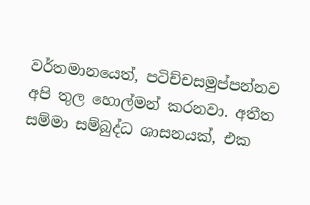වර්තමානයෙත්, පටිච්චසමුප්පන්නව අපි තුල හොල්මන් කරනවා. අතීත සම්මා සම්බුද්ධ ශාසනයක්, එක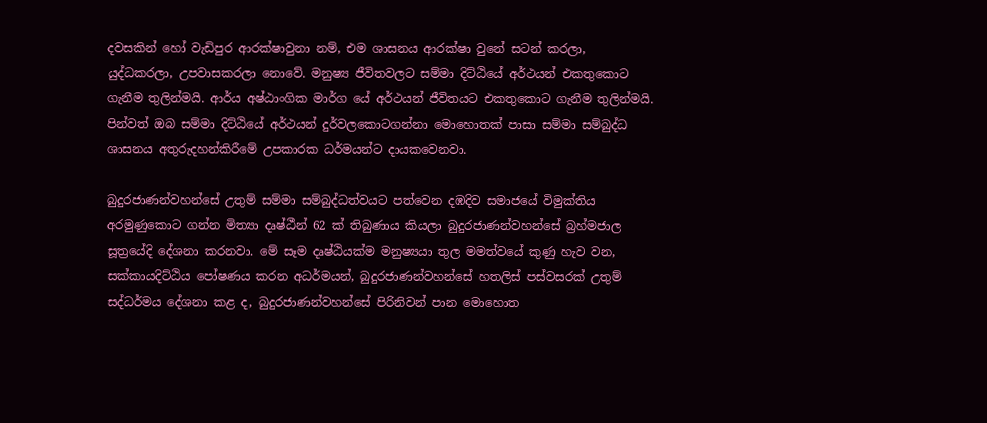දවසකින් හෝ වැඩිපුර ආරක්ෂාවුනා නම්, එම ශාසනය ආරක්ෂා වුනේ සටන් කරලා, යුද්ධකරලා, උපවාසකරලා නොවේ. මනුෂ්‍ය ජීවිතවලට සම්මා දිට්ඨියේ අර්ථයන් එකතුකොට ගැනීම තුලින්මයි. ආර්ය අෂ්ඨාංගික මාර්ග යේ අර්ථයන් ජීවිතයට එකතුකොට ගැනීම තුලින්මයි. පින්වත් ඔබ සම්මා දිට්ඨියේ අර්ථයන් දුර්වලකොටගන්නා මොහොතක් පාසා සම්මා සම්බුද්ධ ශාසනය අතුරුදහන්කිරීමේ උපකාරක ධර්මයන්ට දායකවෙනවා.

බුදුරජාණන්වහන්සේ උතුම් සම්මා සම්බුද්ධත්වයට පත්වෙන දඹදිව සමාජයේ විමුක්තිය අරමුණුකොට ගන්න මිත්‍යා දෘෂ්ඨීන් 62 ක් තිබුණාය කියලා බුදුරජාණන්වහන්සේ බ්‍රහ්මජාල සූත්‍රයේදි දේශනා කරනවා. මේ සෑම දෘෂ්ඨියක්ම මනුෂ්‍යයා තුල මමත්වයේ කුණු හැව වන, සක්කායදිට්ඨිය පෝෂණය කරන අධර්මයන්, බුදුරජාණන්වහන්සේ හතලිස් පස්වසරක් උතුම් සද්ධර්මය දේශනා කළ ද, බුදුරජාණන්වහන්සේ පිරිනිවන් පාන මොහොත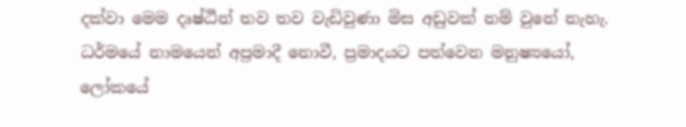දක්වා මෙම දෘෂ්ඨීන් තව තව වැඩිවුණා මිස අඩුවක් නම් වුනේ නැහැ. ධර්මයේ නාමයෙන් අප්‍රමාදී නොවී, ප්‍රමාදයට පත්වෙන මනුෂ්‍යයෝ, ලෝකයේ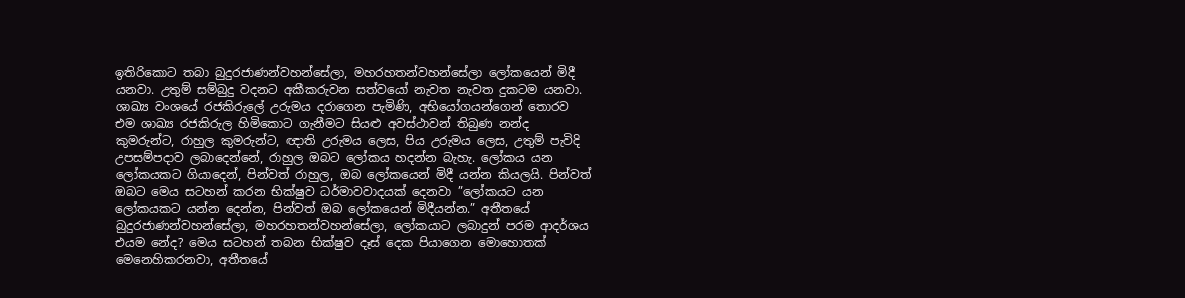ඉතිරිකොට තබා බුදුරජාණන්වහන්සේලා, මහරහතන්වහන්සේලා ලෝකයෙන් මිදී යනවා. උතුම් සම්බුදු වදනට අකීකරුවන සත්වයෝ නැවත නැවත දුකටම යනවා. ශාඛ්‍ය වංශයේ රජකිරුලේ උරුමය දරාගෙන පැමිණි, අභියෝගයන්ගෙන් තොරව එම ශාඛ්‍ය රජකිරුල හිමිකොට ගැනීමට සියළු අවස්ථාවන් තිබුණ නන්ද කුමරුන්ට, රාහුල කුමරුන්ට, ඥාති උරුමය ලෙස, පිය උරුමය ලෙස, උතුම් පැවිදි උපසම්පදාව ලබාදෙන්නේ, රාහුල ඔබට ලෝකය හදන්න බැහැ. ලෝකය යන ලෝකයකට ගියාදෙන්, පින්වත් රාහුල, ඔබ ලෝකයෙන් මිදී යන්න කියලයි. පින්වත් ඔබට මෙය සටහන් කරන භික්ෂුව ධර්මාවවාදයක් දෙනවා ”ලෝකයට යන ලෝකයකට යන්න දෙන්න, පින්වත් ඔබ ලෝකයෙන් මිදීයන්න.” අතීතයේ බුදුරජාණන්වහන්සේලා, මහරහතන්වහන්සේලා, ලෝකයාට ලබාදුන් පරම ආදර්ශය එයම නේද? මෙය සටහන් තබන භික්ෂුව දෑස් දෙක පියාගෙන මොහොතක් මෙනෙහිකරනවා, අතීතයේ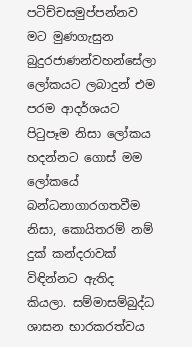පටිච්චසමුප්පන්නව මට මුණගැසුන බුදුරජාණන්වහන්සේලා ලෝකයට ලබාදුන් එම පරම ආදර්ශයට පිටුපෑම නිසා ලෝකය හදන්නට ගොස් මම ලෝකයේ බන්ධනාගාරගතවීම නිසා, කොයිතරම් නම් දුක් කන්දරාවක් විඳින්නට ඇතිද කියලා. සම්මාසම්බුද්ධ ශාසන භාරකරත්වය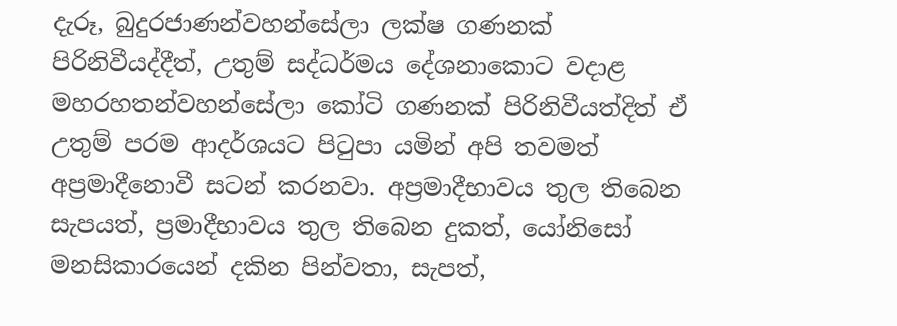දැරූ, බුදුරජාණන්වහන්සේලා ලක්ෂ ගණනක් පිරිනිවීයද්දීත්, උතුම් සද්ධර්මය දේශනාකොට වදාළ මහරහතන්වහන්සේලා කෝටි ගණනක් පිරිනිවීයත්දිත් ඒ උතුම් පරම ආදර්ශයට පිටුපා යමින් අපි තවමත් අප්‍රමාදීනොවී සටන් කරනවා. අප්‍රමාදීභාවය තුල තිබෙන සැපයත්, ප්‍රමාදීභාවය තුල තිබෙන දුකත්, යෝනිසෝ මනසිකාරයෙන් දකින පින්වතා, සැපත්,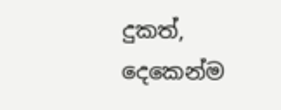දුකත්, දෙකෙන්ම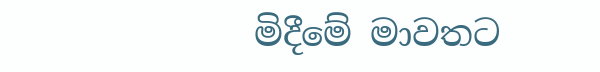මිදීමේ මාවතට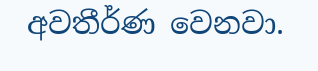අවතීර්ණ වෙනවා.